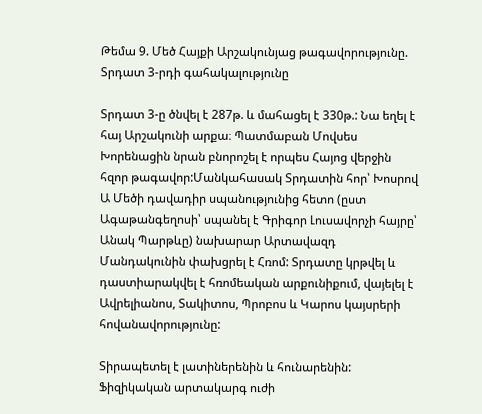Թեմա 9. Մեծ Հայքի Արշակունյաց թագավորությունը. Տրդատ 3-րդի գահակալությունը

Տրդատ 3-ը ծնվել է 287թ. և մահացել է 330թ.: Նա եղել է հայ Արշակունի արքա։ Պատմաբան Մովսես Խորենացին նրան բնորոշել է որպես Հայոց վերջին հզոր թագավոր:Մանկահասակ Տրդատին հոր՝ Խոսրով Ա Մեծի դավադիր սպանությունից հետո (ըստ Ագաթանգեղոսի՝ սպանել է Գրիգոր Լուսավորչի հայրը՝ Անակ Պարթևը) նախարար Արտավազդ Մանդակունին փախցրել է Հռոմ: Տրդատը կրթվել և դաստիարակվել է հռոմեական արքունիքում, վայելել է Ավրելիանոս, Տակիտոս, Պրոբոս և Կարոս կայսրերի հովանավորությունը:

Տիրապետել է լատիներենին և հունարենին: Ֆիզիկական արտակարգ ուժի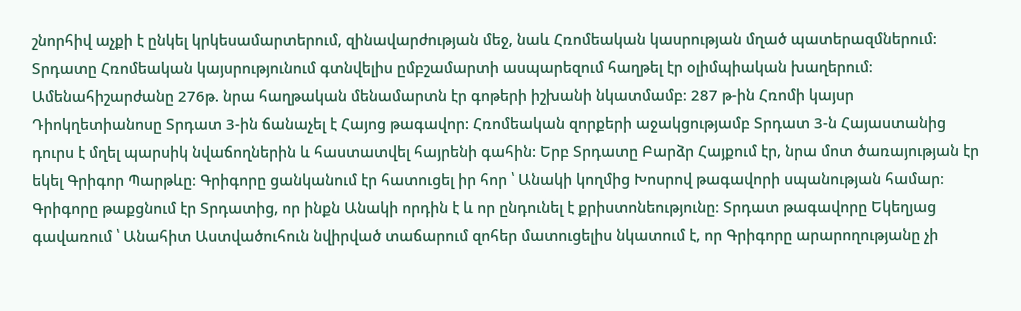շնորհիվ աչքի է ընկել կրկեսամարտերում, զինավարժության մեջ, նաև Հռոմեական կասրության մղած պատերազմներում: Տրդատը Հռոմեական կայսրությունում գտնվելիս ըմբշամարտի ասպարեզում հաղթել էր օլիմպիական խաղերում։ Ամենահիշարժանը 276թ. նրա հաղթական մենամարտն էր գոթերի իշխանի նկատմամբ։ 287 թ-ին Հռոմի կայսր Դիոկղետիանոսը Տրդատ 3-ին ճանաչել է Հայոց թագավոր: Հռոմեական զորքերի աջակցությամբ Տրդատ 3-ն Հայաստանից դուրս է մղել պարսիկ նվաճողներին և հաստատվել հայրենի գահին: Երբ Տրդատը Բարձր Հայքում էր, նրա մոտ ծառայության էր եկել Գրիգոր Պարթևը։ Գրիգորը ցանկանում էր հատուցել իր հոր ՝ Անակի կողմից Խոսրով թագավորի սպանության համար։ Գրիգորը թաքցնում էր Տրդատից, որ ինքն Անակի որդին է և որ ընդունել է քրիստոնեությունը։ Տրդատ թագավորը Եկեղյաց գավառում ՝ Անահիտ Աստվածուհուն նվիրված տաճարում զոհեր մատուցելիս նկատում է, որ Գրիգորը արարողությանը չի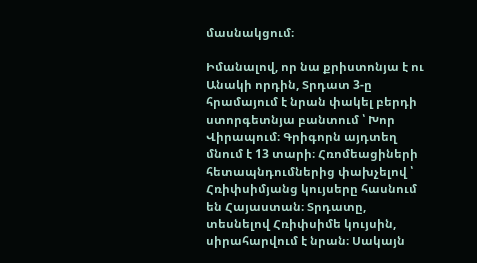մասնակցում։

Իմանալով, որ նա քրիստոնյա է ու Անակի որդին, Տրդատ 3-ը հրամայում է նրան փակել բերդի ստորգետնյա բանտում ՝ Խոր Վիրապում։ Գրիգորն այդտեղ մնում է 13 տարի։ Հռոմեացիների հետապնդումներից փախչելով ՝ Հռիփսիմյանց կույսերը հասնում են Հայաստան։ Տրդատը, տեսնելով Հռիփսիմե կույսին, սիրահարվում է նրան։ Սակայն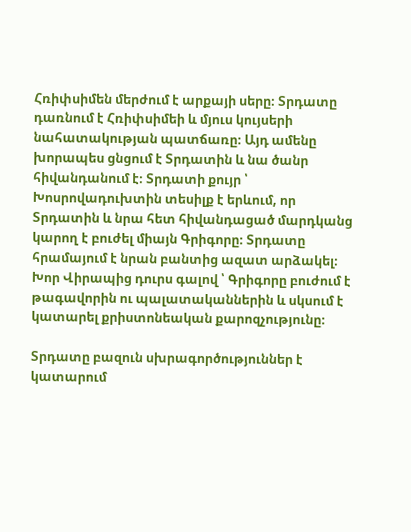Հռիփսիմեն մերժում է արքայի սերը։ Տրդատը դառնում է Հռիփսիմեի և մյուս կույսերի նահատակության պատճառը։ Այդ ամենը խորապես ցնցում է Տրդատին և նա ծանր հիվանդանում է։ Տրդատի քույր ՝ Խոսրովադուխտին տեսիլք է երևում, որ Տրդատին և նրա հետ հիվանդացած մարդկանց կարող է բուժել միայն Գրիգորը։ Տրդատը հրամայում է նրան բանտից ազատ արձակել։ Խոր Վիրապից դուրս գալով ՝ Գրիգորը բուժում է թագավորին ու պալատականներին և սկսում է կատարել քրիստոնեական քարոզչությունը։

Տրդատը բազուն սխրագործություններ է կատարում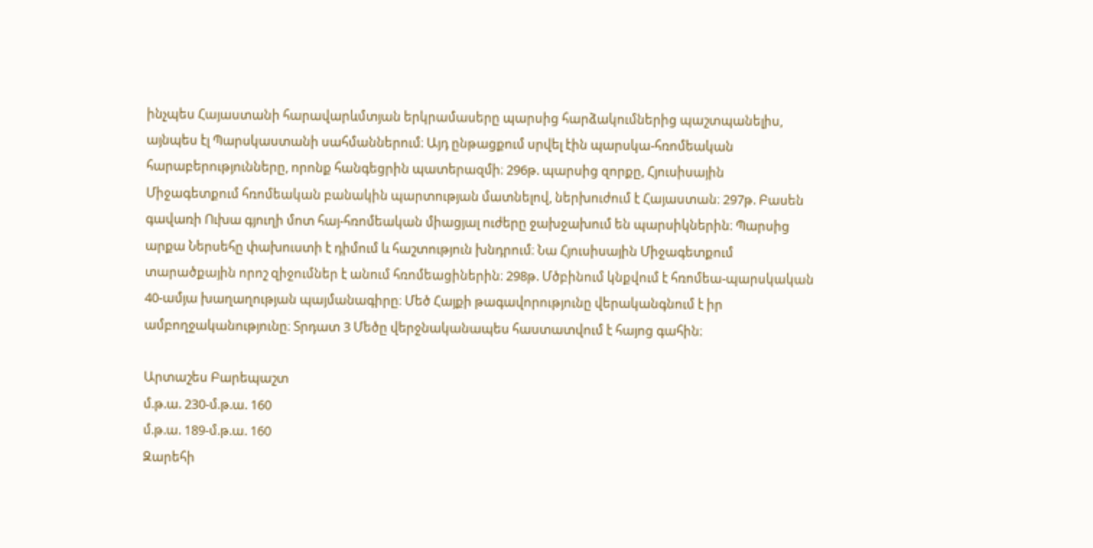ինչպես Հայաստանի հարավարևմտյան երկրամասերը պարսից հարձակումներից պաշտպանելիս, այնպես էլ Պարսկաստանի սահմաններում։ Այդ ընթացքում սրվել էին պարսկա-հռոմեական հարաբերությունները, որոնք հանգեցրին պատերազմի։ 296թ. պարսից զորքը, Հյուսիսային Միջագետքում հռոմեական բանակին պարտության մատնելով, ներխուժում է Հայաստան։ 297թ. Բասեն գավառի Ուխա գյուղի մոտ հայ-հռոմեական միացյալ ուժերը ջախջախում են պարսիկներին։ Պարսից արքա Ներսեհը փախուստի է դիմում և հաշտություն խնդրում։ Նա Հյուսիսային Միջագետքում տարածքային որոշ զիջումներ է անում հռոմեացիներին։ 298թ. Մծբինում կնքվում է հռոմեա-պարսկական 40-ամյա խաղաղության պայմանագիրը։ Մեծ Հայքի թագավորությունը վերականգնում է իր ամբողջականությունը։ Տրդատ 3 Մեծը վերջնականապես հաստատվում է հայոց գահին։

Արտաշես Բարեպաշտ
մ.թ.ա. 230-մ.թ.ա. 160
մ.թ.ա. 189-մ.թ.ա. 160
Զարեհի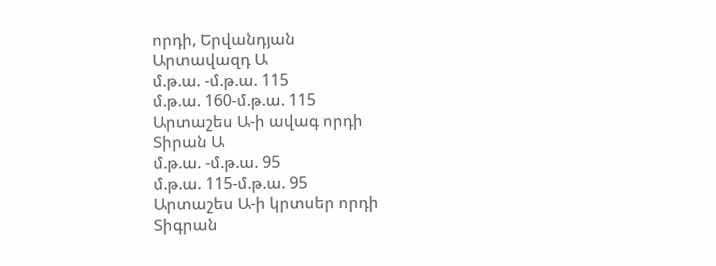որդի, Երվանդյան
Արտավազդ Ա
մ.թ.ա. -մ.թ.ա. 115
մ.թ.ա. 160-մ.թ.ա. 115
Արտաշես Ա-ի ավագ որդի
Տիրան Ա
մ.թ.ա. -մ.թ.ա. 95
մ.թ.ա. 115-մ.թ.ա. 95
Արտաշես Ա-ի կրտսեր որդի
Տիգրան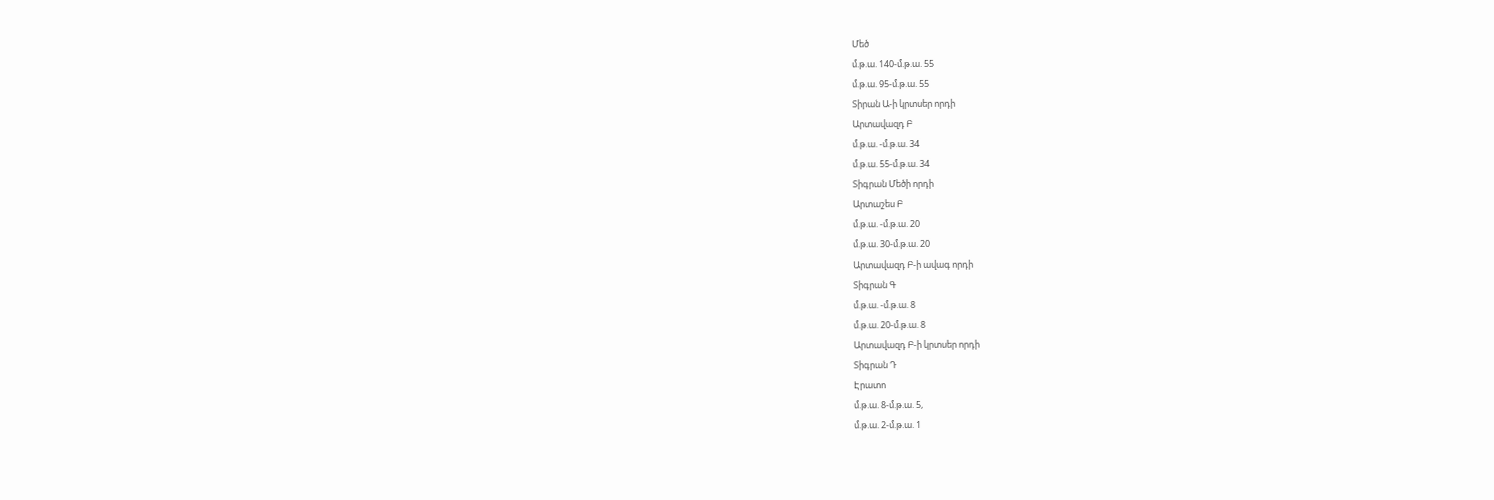Մեծ
մ.թ.ա. 140-մ.թ.ա. 55
մ.թ.ա. 95-մ.թ.ա. 55
Տիրան Ա-ի կրտսեր որդի
Արտավազդ Բ
մ.թ.ա. -մ.թ.ա. 34
մ.թ.ա. 55-մ.թ.ա. 34
Տիգրան Մեծի որդի
Արտաշես Բ
մ.թ.ա. -մ.թ.ա. 20
մ.թ.ա. 30-մ.թ.ա. 20
Արտավազդ Բ-ի ավագ որդի
Տիգրան Գ
մ.թ.ա. -մ.թ.ա. 8
մ.թ.ա. 20-մ.թ.ա. 8
Արտավազդ Բ-ի կրտսեր որդի
Տիգրան Դ
Էրատո
մ.թ.ա. 8-մ.թ.ա. 5,
մ.թ.ա. 2-մ.թ.ա. 1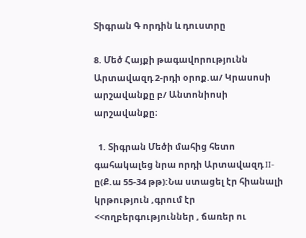Տիգրան Գ որդին և դուստրը

8. Մեծ Հայքի թագավորությունն Արտավազդ 2-րդի օրոք.ա/ Կրասոսի արշավանքը բ/ Անտոնիոսի արշավանքը։

  1. Տիգրան Մեծի մահից հետո գահակալեց նրա որդի Արտավազդ II-ը(Ք.ա 55-34 թթ):Նա ստացել էր հիանալի կրթություն ,գրում էր <<ողբերգություններ , ճառեր ու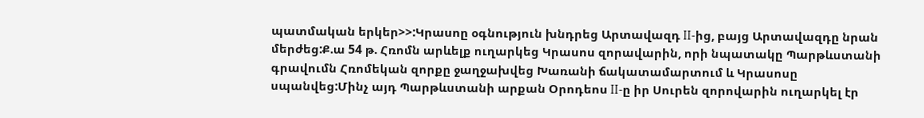պատմական երկեր>>:Կրասոը օգնություն խնդրեց Արտավազդ II-ից, բայց Արտավազդը նրան մերժեց:Ք.ա 54 թ. Հռոմն արևելք ուղարկեց Կրասոս զորավարին, որի նպատակը Պարթևստանի գրավումն Հռոմեկան զորքը ջաղջախվեց Խառանի ճակատամարտում և Կրասոսը սպանվեց:Մինչ այդ Պարթևստանի արքան Օրոդեոս II-ը իր Սուրեն զորովարին ուղարկել էր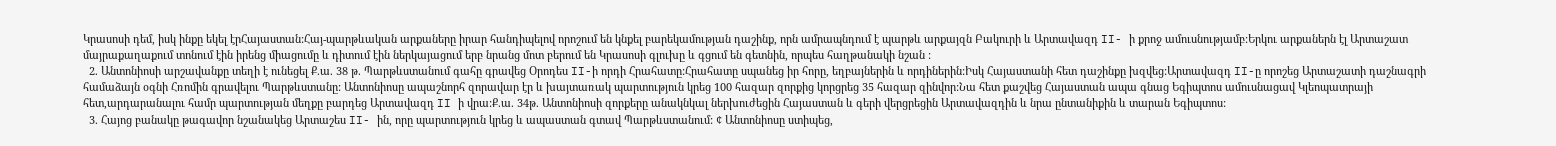Կրասոսի դեմ, իսկ ինքը եկել էրՀայաստան:Հայ-պարթևական արքաները իրար հանդիպելով որոշում են կնքել բարեկամության դաշինք, որն ամրապնդում է պարթև արքայզն Բակուրի և Արտավազդ II- ի քրոջ ամուսնությամբ:Երկու արքաներն էլ Արտաշատ մայրաքաղաքում տոնում էին իրենց միացումը և դիտում էին ներկայացում երբ նրանց մոտ բերում են Կրասոսի գլուխը և գցում են գետնին, որպես հաղթանակի նշան :
  2. Անտոնիոսի արշավանքը տեղի է ունեցել Ք.ա. 38 թ. Պարթևստանում գահը գրավեց Օրոդես II-ի որդի Հրահատը:Հրահատը սպանեց իր հորը, եղբայներին և որդիներին:Իսկ Հայաստանի հետ դաշինքը խզվեց:Արտավազդ II-ը որոշեց Արտաշատի դաշնագրի համաձայն օգնի Հռոմին գրավելու Պարթևստանը: Անտոնիոսը ապաշնորհ զորավար էր և խայտառակ պարտություն կրեց 100 հազար զորքից կորցրեց 35 հազար զինվոր:Նա հետ քաշվեց Հայաստան ապա գնաց Եգիպտոս ամուսնացավ Կլեոպատրայի հետ,արդարանալու համր պարտության մեղքը բարդեց Արտավազդ II ի վրա:Ք.ա. 34թ. Անտոնիոսի զորքերը անակնկալ ներխուժեցին Հայաստան և գերի վերցրեցին Արտավազդին և նրա ընտանիքին և տարան Եգիպտոս:
  3. Հայոց բանակը թագավոր նշանակեց Արտաշես II- ին, որը պարտություն կրեց և ապաստան գտավ Պարթևստանում: ¢ Անտոնիոսը ստիպեց,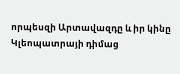որպեսզի Արտավազդը և իր կինը Կլեոպատրայի դիմաց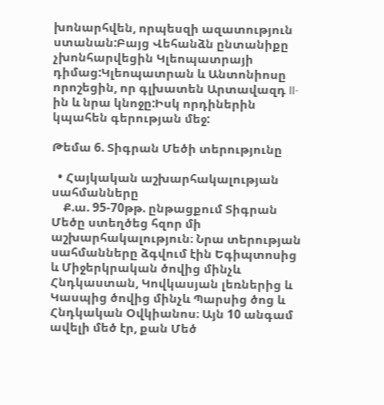խոնարհվեն, որպեսզի ազատություն ստանան:Բայց Վեհանձն ընտանիքը չխոնհարվեցին Կլեոպատրայի դիմաց:Կլեոպատրան և Անտոնիոսը որոշեցին, որ գլխատեն Արտավազդ II- ին և նրա կնոջը:Իսկ որդիներին կպահեն գերության մեջ:

Թեմա 6. Տիգրան Մեծի տերությունը

  • Հայկական աշխարհակալության սահմանները
    Ք.ա. 95-70թթ. ընթացքում Տիգրան Մեծը ստեղծեց հզոր մի աշխարհակալություն։ Նրա տերության սահմանները ձգվում էին Եգիպտոսից և Միջերկրական ծովից մինչև Հնդկաստան, Կովկասյան լեռներից և Կասպից ծովից մինչև Պարսից ծոց և Հնդկական Օվկիանոս։ Այն 10 անգամ ավելի մեծ էր, քան Մեծ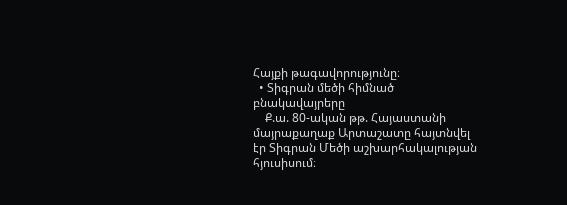Հայքի թագավորությունը։
  • Տիգրան մեծի հիմնած բնակավայրերը
    Ք.ա. 80-ական թթ. Հայաստանի մայրաքաղաք Արտաշատը հայտնվել էր Տիգրան Մեծի աշխարհակալության հյուսիսում։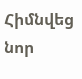Հիմնվեց նոր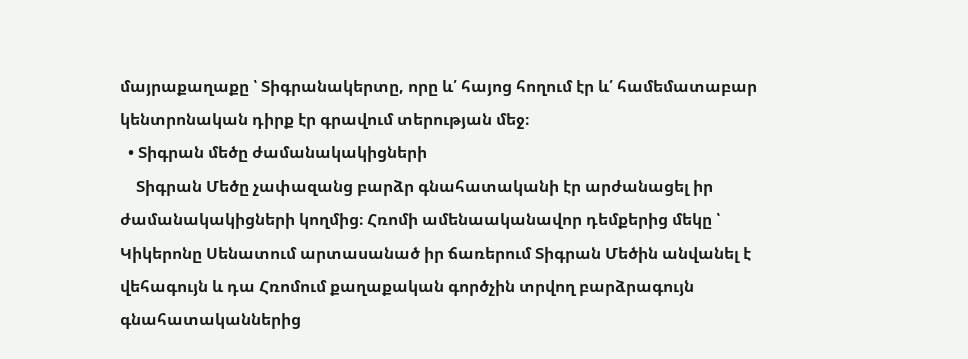մայրաքաղաքը ՝ Տիգրանակերտը, որը և՛ հայոց հողում էր և՛ համեմատաբար կենտրոնական դիրք էր գրավում տերության մեջ։
  • Տիգրան մեծը ժամանակակիցների
    Տիգրան Մեծը չափազանց բարձր գնահատականի էր արժանացել իր ժամանակակիցների կողմից։ Հռոմի ամենաականավոր դեմքերից մեկը ՝ Կիկերոնը Սենատում արտասանած իր ճառերում Տիգրան Մեծին անվանել է վեհագույն և դա Հռոմում քաղաքական գործչին տրվող բարձրագույն գնահատականներից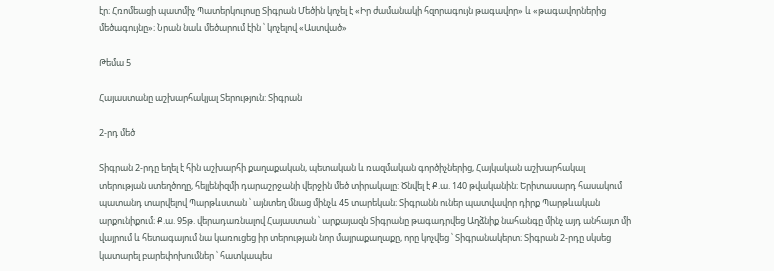էր։ Հռոմեացի պատմիչ Պատերկուլոսը Տիգրան Մեծին կոչել է «Իր ժամանակի հզորագույն թագավոր» և «թագավորներից մեծագույնը»։ Նրան նաև մեծարում էին ՝ կոչելով «Աստված»

Թեմա 5

Հայաստանը աշխարհակյալ Տերություն: Տիգրան

2-րդ մեծ

Տիգրան 2-րդը եղել է հին աշխարհի քաղաքական, պետական և ռազմական գործիչներից, Հայկական աշխարհակալ տերության ստեղծողը, հելլենիզմի դարաշրջանի վերջին մեծ տիրակալը: Ծնվել է Ք.ա. 140 թվականին։ Երիտասարդ հասակում պատանդ տարվելով Պարթևստան ՝ այնտեղ մնաց մինչև 45 տարեկան։ Տիգրանն ուներ պատվավոր դիրք Պարթևական արքունիքում։ Ք.ա. 95թ. վերադառնալով Հայաստան ՝ արքայազն Տիգրանը թագադրվեց Աղձնիք նահանգը մինչ այդ անհայտ մի վայրում և հետագայում նա կառուցեց իր տերության նոր մայրաքաղաքը, որը կոչվեց ՝ Տիգրանակերտ։ Տիգրան 2-րդը սկսեց կատարել բարեփոխումներ ՝ հատկապես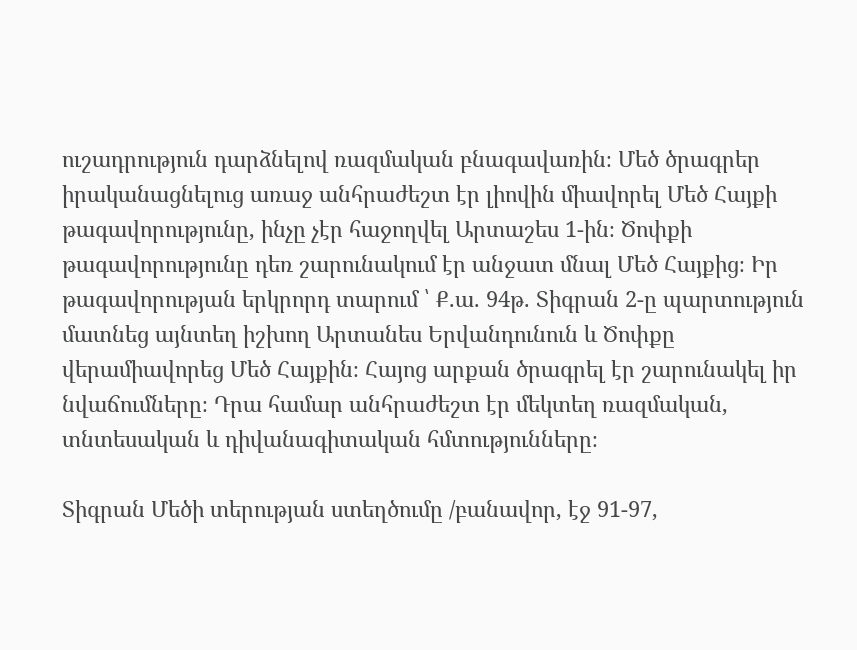ուշադրություն դարձնելով ռազմական բնագավառին։ Մեծ ծրագրեր իրականացնելուց առաջ անհրաժեշտ էր լիովին միավորել Մեծ Հայքի թագավորությունը, ինչը չէր հաջողվել Արտաշես 1-ին։ Ծոփքի թագավորությունը դեռ շարունակում էր անջատ մնալ Մեծ Հայքից։ Իր թագավորության երկրորդ տարում ՝ Ք.ա. 94թ. Տիգրան 2-ը պարտություն մատնեց այնտեղ իշխող Արտանես Երվանդունուն և Ծոփքը վերամիավորեց Մեծ Հայքին։ Հայոց արքան ծրագրել էր շարունակել իր նվաճումները։ Դրա համար անհրաժեշտ էր մեկտեղ ռազմական, տնտեսական և դիվանագիտական հմտությունները։

Տիգրան Մեծի տերության ստեղծումը /բանավոր, էջ 91-97,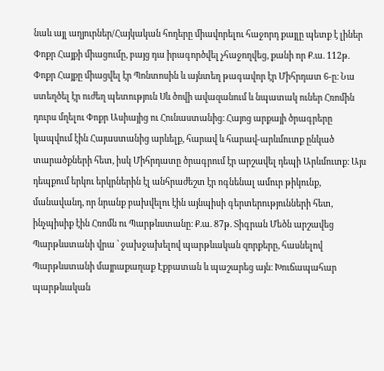նաև այլ աղյուրներ/Հայկական հողերը միավորելու հաջորդ քայլը պետք է լիներ Փոքր Հայքի միացումը, բայց դա իրագործվել չհաջողվեց, քանի որ Ք.ա. 112թ. Փոքր Հայքը միացվել էր Պոնտոսին և այնտեղ թագավոր էր Միհրդատ 6-ը։ Նա ստեղծել էր ուժեղ պետություն Սև ծովի ավազանում և նպատակ ուներ Հռոմին դուրս մղելու Փոքր Ասիայից ու Հունաստանից։ Հայոց արքայի ծրագրերը կապվում էին Հայաստանից արևելք, հարավ և հարավ-արևմուտք ընկած տարածքների հետ, իսկ Միհրդատը ծրագրում էր արշավել դեպի Արևմուտք։ Այս դեպքում երկու երկրներին էլ անհրաժեշտ էր ոգնենալ ամուր թիկունք, մանավանդ, որ նրանք բախվելու էին այնպիսի գերտերությունների հետ, ինչպիսիք էին Հռոմն ու Պարթևստանը։ Ք.ա. 87թ. Տիգրան Մեծն արշավեց Պարթևստանի վրա ՝ ջախջախելով պարթևական զորքերը, հասնելով Պարթևստանի մայրաքաղաք Էքբատան և պաշարեց այն։ Խուճապահար պարթևական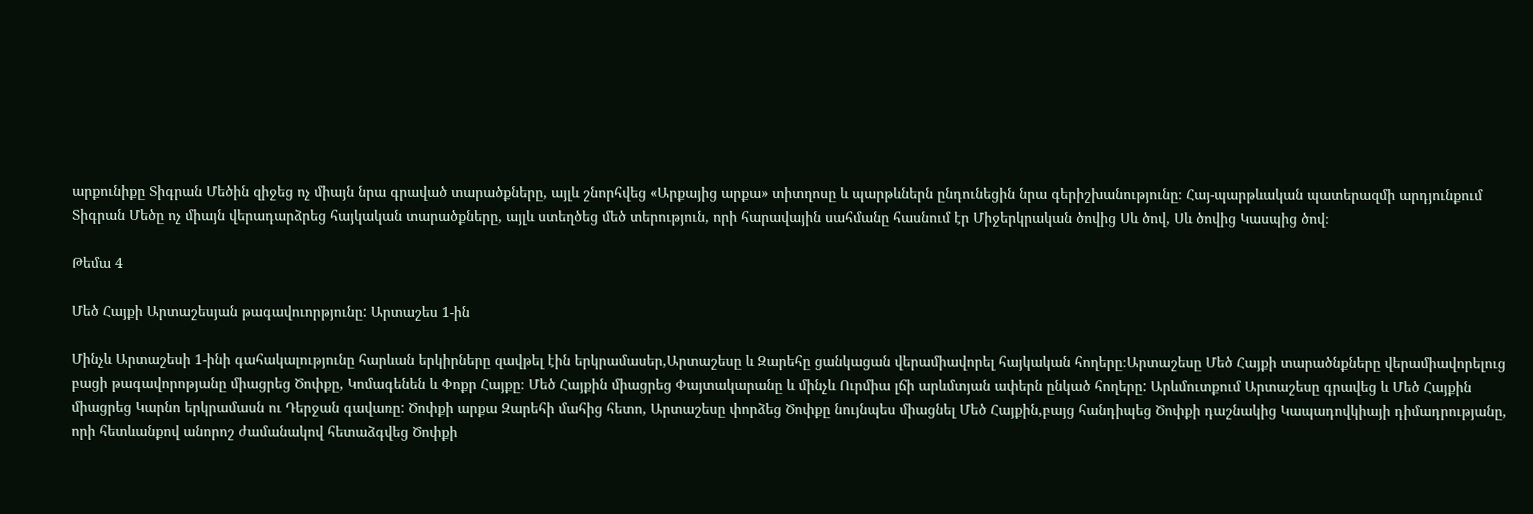արքունիքը Տիգրան Մեծին զիջեց ոչ միայն նրա գրաված տարածքները, այլև շնորհվեց «Արքայից արքա» տիտղոսը և պարթևներն ընդունեցին նրա գերիշխանությունը։ Հայ-պարթևական պատերազմի արդյունքում Տիգրան Մեծը ոչ միայն վերադարձրեց հայկական տարածքները, այլև ստեղծեց մեծ տերություն, որի հարավային սահմանը հասնում էր Միջերկրական ծովից Սև ծով, Սև ծովից Կասպից ծով։

Թեմա 4

Մեծ Հայքի Արտաշեսյան թագավուորթյունը: Արտաշես 1-ին

Մինչև Արտաշեսի 1-ինի գահակալությունը հարևան երկիրները զավթել էին երկրամասեր,Արտաշեսը և Զարեհը ցանկացան վերամիավորել հայկական հողերը։Արտաշեսը Մեծ Հայքի տարածնքները վերամիավորելուց բացի թագավորոթյանը միացրեց Ծոփքը, Կոմագենեն և Փոքր Հայքը։ Մեծ Հայքին միացրեց Փայտակարանը և մինչև Ուրմիա լճի արևմտյան ափերն ընկած հողերը: Արևմուտքում Արտաշեսը գրավեց և Մեծ Հայքին միացրեց Կարնո երկրամասն ու Դերջան գավառը: Ծոփքի արքա Զարեհի մահից հետո, Արտաշեսը փորձեց Ծոփքը նույնպես միացնել Մեծ Հայքին,բայց հանդիպեց Ծոփքի դաշնակից Կապադովկիայի դիմադրությանը, որի հետևանքով անորոշ ժամանակով հետաձգվեց Ծոփքի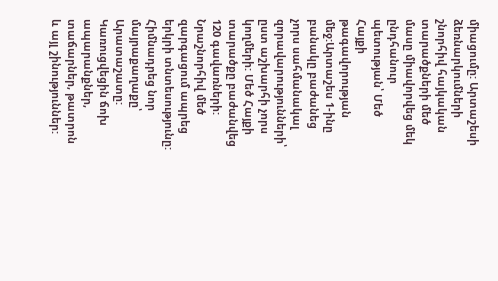միացումը: Արտաշեսի ձեռնարկումների շնորհիվ հայկական տարածքների մեծ մասը միավորվեց մեկ ընդհանուր պետության՝ Մեծ Հայքի թագավորության մեջ:Արտաշես 1-ինը բանակը բաժանեց չորս սահմանակալ զորավարությունների՝ ըստ աշխարհի չորս կողմերի: Մեծ Հայքի տարածքը բաժանվեց 120 գավառների: Նրաշնորհիվ մեծ զարգացում ապրեց երկրի տնտեսությունը: Հիմնադրեց նոր մայրաքաղաքը՝ Արատաշատը: Կառուցվեցին ճոխ ապարանքներ, տաճարներ, թատրոն և այլ շինություններ: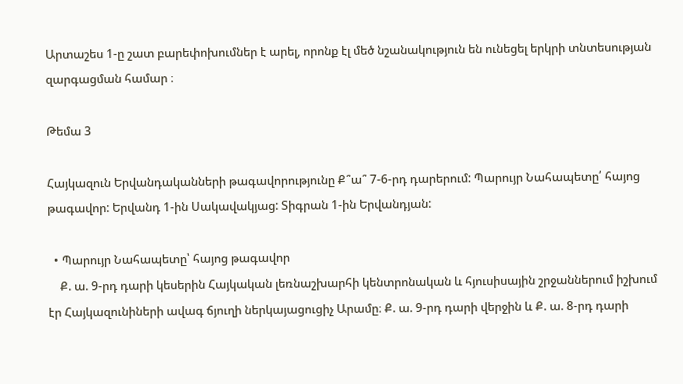Արտաշես 1-ը շատ բարեփոխումներ է արել, որոնք էլ մեծ նշանակություն են ունեցել երկրի տնտեսության զարգացման համար ։

Թեմա 3

Հայկազուն Երվանդականների թագավորությունը Ք՞ա՞ 7-6-րդ դարերում: Պարույր Նահապետը՛ հայոց թագավոր: Երվանդ 1-ին Սակավակյաց: Տիգրան 1-ին Երվանդյան:

  • Պարույր Նահապետը՝ հայոց թագավոր
    Ք. ա. 9-րդ դարի կեսերին Հայկական լեռնաշխարհի կենտրոնական և հյուսիսային շրջաններում իշխում էր Հայկազունիների ավագ ճյուղի ներկայացուցիչ Արամը։ Ք. ա. 9-րդ դարի վերջին և Ք. ա. 8-րդ դարի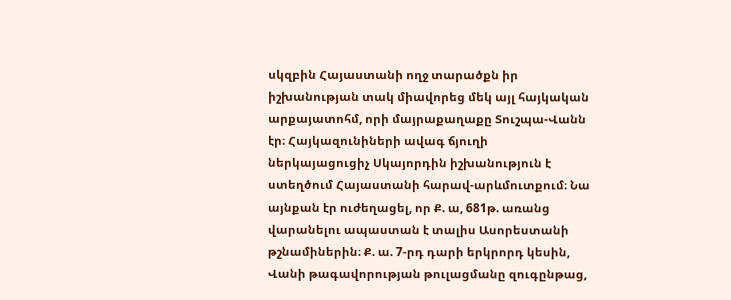սկզբին Հայաստանի ողջ տարածքն իր իշխանության տակ միավորեց մեկ այլ հայկական արքայատոհմ, որի մայրաքաղաքը Տուշպա-Վանն էր։ Հայկազունիների ավագ ճյուղի ներկայացուցիչ Սկայորդին իշխանություն է ստեղծում Հայաստանի հարավ-արևմուտքում։ Նա այնքան էր ուժեղացել, որ Ք. ա, 681թ. առանց վարանելու ապաստան է տալիս Ասորեստանի թշնամիներին։ Ք. ա. 7-րդ դարի երկրորդ կեսին, Վանի թագավորության թուլացմանը զուգընթաց,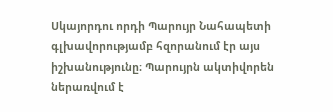Սկայորդու որդի Պարույր Նահապետի գլխավորությամբ հզորանում էր այս իշխանությունը։ Պարույրն ակտիվորեն ներառվում է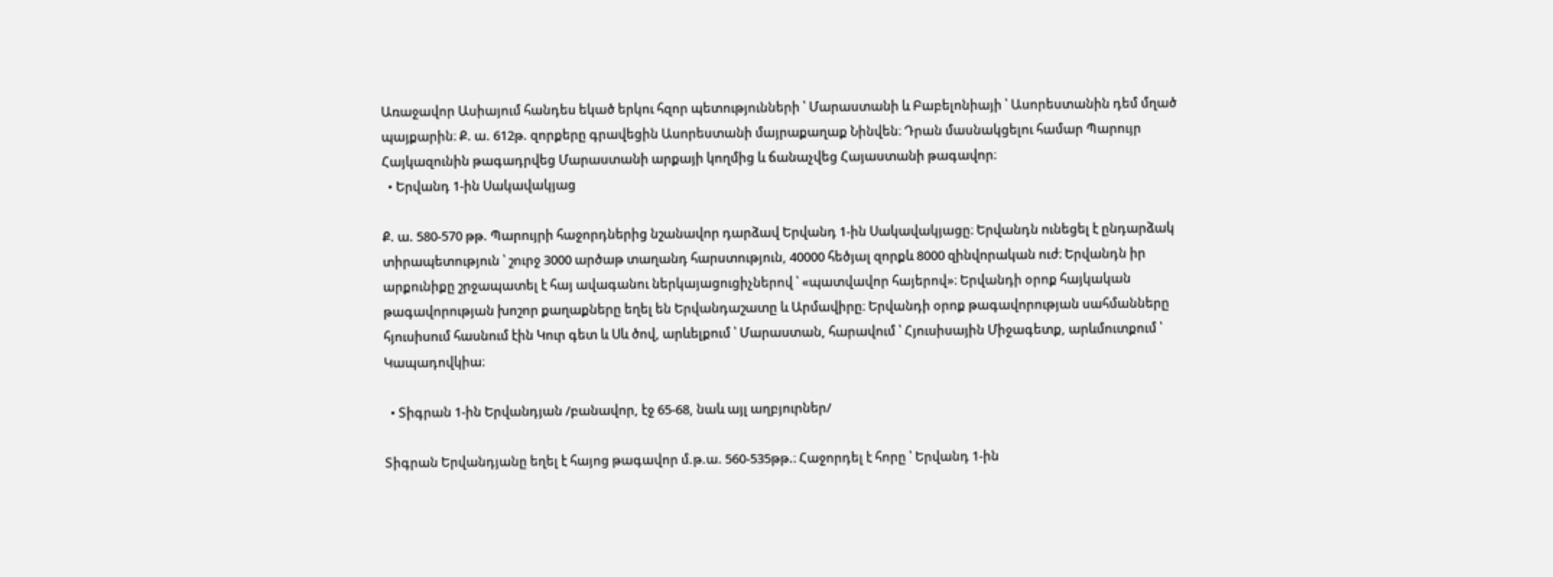Առաջավոր Ասիայում հանդես եկած երկու հզոր պետությունների ՝ Մարաստանի և Բաբելոնիայի ՝ Ասորեստանին դեմ մղած պայքարին։ Ք. ա. 612թ. զորքերը գրավեցին Ասորեստանի մայրաքաղաք Նինվեն։ Դրան մասնակցելու համար Պարույր Հայկազունին թագադրվեց Մարաստանի արքայի կողմից և ճանաչվեց Հայաստանի թագավոր։
  • Երվանդ 1-ին Սակավակյաց

Ք. ա. 580-570 թթ. Պարույրի հաջորդներից նշանավոր դարձավ Երվանդ 1-ին Սակավակյացը։ Երվանդն ունեցել է ընդարձակ տիրապետություն ՝ շուրջ 3000 արծաթ տաղանդ հարստություն, 40000 հեծյալ զորքև 8000 զինվորական ուժ։ Երվանդն իր արքունիքը շրջապատել է հայ ավագանու ներկայացուցիչներով ՝ «պատվավոր հայերով»։ Երվանդի օրոք հայկական թագավորության խոշոր քաղաքները եղել են Երվանդաշատը և Արմավիրը։ Երվանդի օրոք թագավորության սահմանները հյուսիսում հասնում էին Կուր գետ և Սև ծով, արևելքում ՝ Մարաստան, հարավում ՝ Հյուսիսային Միջագետք, արևմուտքում ՝ Կապադովկիա։

  • Տիգրան 1-ին Երվանդյան /բանավոր, էջ 65-68, նաև այլ աղբյուրներ/

Տիգրան Երվանդյանը եղել է հայոց թագավոր մ.թ.ա. 560-535թթ.։ Հաջորդել է հորը ՝ Երվանդ 1-ին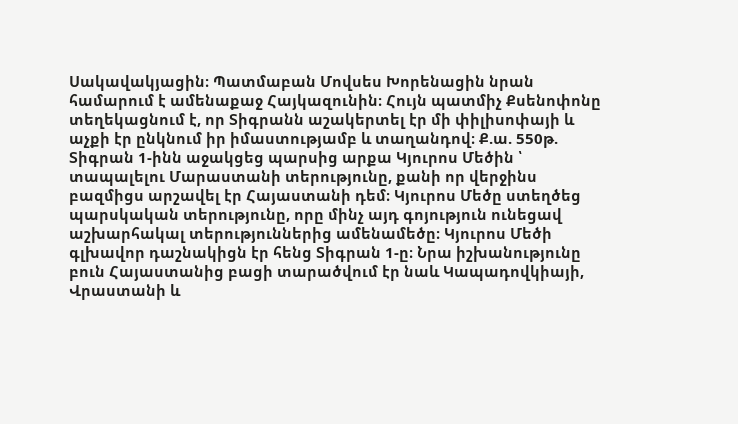Սակավակյացին։ Պատմաբան Մովսես Խորենացին նրան համարում է ամենաքաջ Հայկազունին։ Հույն պատմիչ Քսենոփոնը տեղեկացնում է, որ Տիգրանն աշակերտել էր մի փիլիսոփայի և աչքի էր ընկնում իր իմաստությամբ և տաղանդով։ Ք.ա. 550թ. Տիգրան 1-ինն աջակցեց պարսից արքա Կյուրոս Մեծին ՝ տապալելու Մարաստանի տերությունը, քանի որ վերջինս բազմիցս արշավել էր Հայաստանի դեմ։ Կյուրոս Մեծը ստեղծեց պարսկական տերությունը, որը մինչ այդ գոյություն ունեցավ աշխարհակալ տերություններից ամենամեծը։ Կյուրոս Մեծի գլխավոր դաշնակիցն էր հենց Տիգրան 1-ը։ Նրա իշխանությունը բուն Հայաստանից բացի տարածվում էր նաև Կապադովկիայի, Վրաստանի և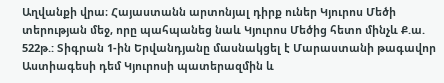Աղվանքի վրա։ Հայաստանն արտոնյալ դիրք ուներ Կյուրոս Մեծի տերության մեջ, որը պահպանեց նաև Կյուրոս Մեծից հետո մինչև Ք.ա. 522թ.: Տիգրան 1-ին Երվանդյանը մասնակցել է Մարաստանի թագավոր Աստիագեսի դեմ Կյուրոսի պատերազմին և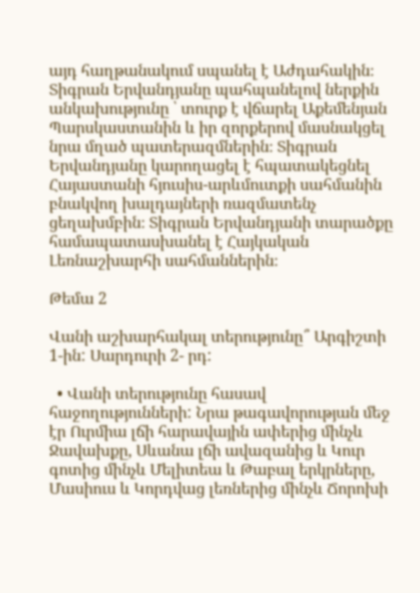այդ հաղթանակում սպանել է Աժդահակին։ Տիգրան Երվանդյանը պահպանելով ներքին անկախությունը ՝ տուրք է վճարել Աքեմենյան Պարսկաստանին և իր զորքերով մասնակցել նրա մղած պատերազմներին։ Տիգրան Երվանդյանը կարողացել է հպատակեցնել Հայաստանի հյուսիս-արևմուտքի սահմանին բնակվող խալդայների ռազմատենչ ցեղախմբին։ Տիգրան Երվանդյանի տարածքը համապատասխանել է Հայկական Լեռնաշխարհի սահմաններին։

Թեմա 2

Վանի աշխարհակալ տերությունը՞ Արգիշտի 1-ին: Սարդուրի 2- րդ:

  • Վանի տերությունը հասավ հաջողությունների: Նրա թագավորության մեջ էր Ուրմիա լճի հարավային ափերից մինչև Ջավախքը, Սևանա լճի ավազանից և Կուր գոտից մինչև Մելիտեա և Թաբալ երկրները, Մասիուս և Կորդվաց լեռներից մինչև Ճորոխի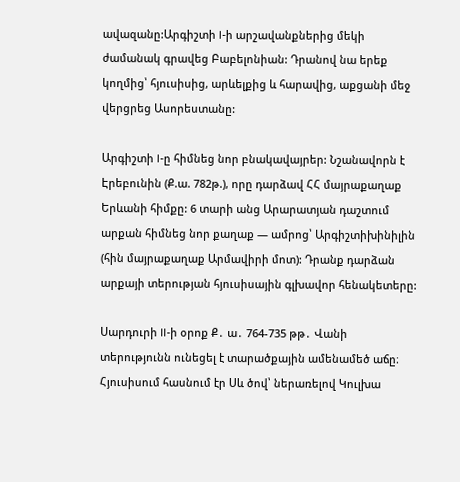ավազանը:Արգիշտի I-ի արշավանքներից մեկի ժամանակ գրավեց Բաբելոնիան: Դրանով նա երեք կողմից՝ հյուսիսից, արևելքից և հարավից, աքցանի մեջ վերցրեց Ասորեստանը:

Արգիշտի I-ը հիմնեց նոր բնակավայրեր: Նշանավորն է Էրեբունին (Ք.ա. 782թ.), որը դարձավ ՀՀ մայրաքաղաք Երևանի հիմքը: 6 տարի անց Արարատյան դաշտում արքան հիմնեց նոր քաղաք — ամրոց՝ Արգիշտիխինիլին (հին մայրաքաղաք Արմավիրի մոտ): Դրանք դարձան արքայի տերության հյուսիսային գլխավոր հենակետերը:

Սարդուրի II-ի օրոք Ք․ ա․ 764-735 թթ․ Վանի տերությունն ունեցել է տարածքային ամենամեծ աճը։ Հյուսիսում հասնում էր Սև ծով՝ ներառելով Կուլխա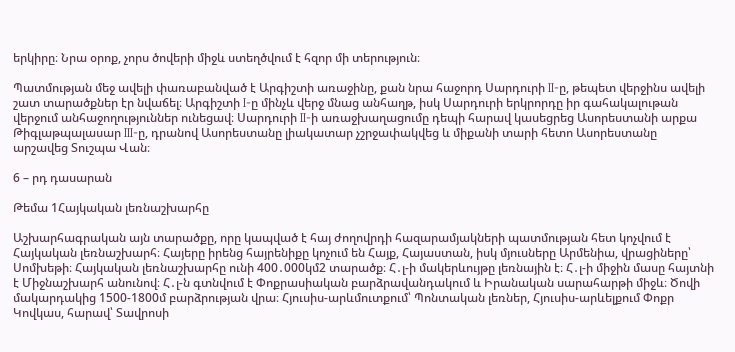երկիրը։ Նրա օրոք, չորս ծովերի միջև ստեղծվում է հզոր մի տերություն։

Պատմության մեջ ավելի փառաբանված է Արգիշտի առաջինը, քան նրա հաջորդ Սարդուրի II-ը, թեպետ վերջինս ավելի շատ տարածքներ էր նվաճել։ Արգիշտի I-ը մինչև վերջ մնաց անհաղթ, իսկ Սարդուրի երկրորդը իր գահակալութան վերջում անհաջողություններ ունեցավ։ Սարդուրի II-ի առաջխաղացումը դեպի հարավ կասեցրեց Ասորեստանի արքա
Թիգլաթպալասար III-ը, դրանով Ասորեստանը լիակատար չշրջափակվեց և միքանի տարի հետո Ասորեստանը արշավեց Տուշպա Վան։

6 – րդ դասարան

Թեմա 1Հայկական լեռնաշխարհը

Աշխարհագրական այն տարածքը, որը կապված է հայ ժողովրդի հազարամյակների պատմության հետ կոչվում է Հայկական լեռնաշխարհ։ Հայերը իրենց հայրենիքը կոչում են Հայք, Հայաստան, իսկ մյուսները Արմենիա, վրացիները՝ Սոմխեթի։ Հայկական լեռնաշխարհը ունի 400․000կմ2 տարածք։ Հ․լ-ի մակերևույթը լեռնային է։ Հ․լ-ի միջին մասը հայտնի է Միջնաշխարհ անունով։ Հ․լ-ն գտնվում է Փոքրասիական բարձրավանդակում և Իրանական սարահարթի միջև։ Ծովի մակարդակից 1500-1800մ բարձրության վրա։ Հյուսիս-արևմուտքում՝ Պոնտական լեռներ, Հյուսիս-արևելքում Փոքր Կովկաս, հարավ՝ Տավրոսի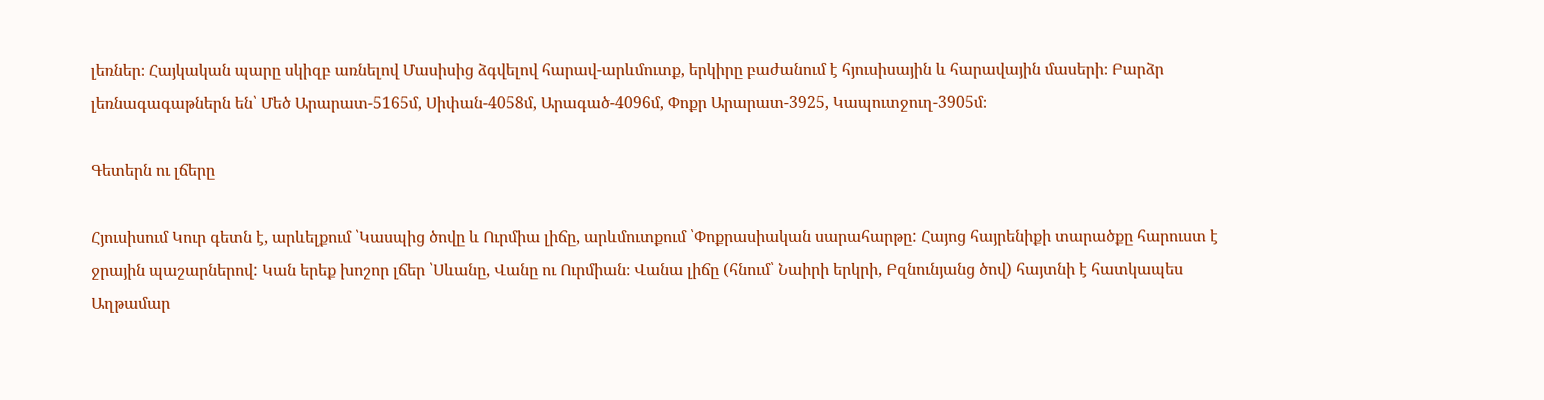լեռներ։ Հայկական պարը սկիզբ առնելով Մասիսից ձգվելով հարավ-արևմուտք, երկիրը բաժանում է հյուսիսային և հարավային մասերի։ Բարձր լեռնագագաթներն են՝ Մեծ Արարատ-5165մ, Սիփան-4058մ, Արագած-4096մ, Փոքր Արարատ-3925, Կապուտջուղ-3905մ։

Գետերն ու լճերը

Հյուսիսում Կուր գետն է, արևելքում ՝Կասպից ծովը և Ուրմիա լիճը, արևմուտքում ՝Փոքրասիական սարահարթը: Հայոց հայրենիքի տարածքը հարուստ է ջրային պաշարներով: Կան երեք խոշոր լճեր ՝Սևանը, Վանը ու Ուրմիան։ Վանա լիճը (հնում՝ Նաիրի երկրի, Բզնունյանց ծով) հայտնի է հատկապես Աղթամար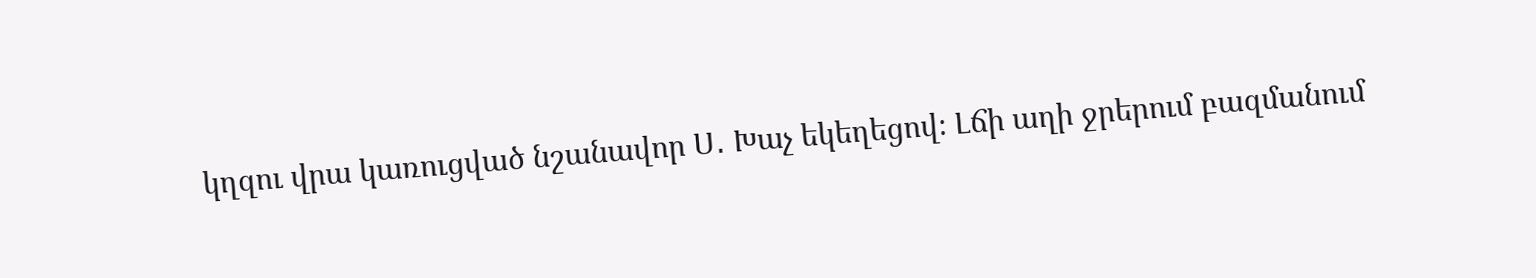կղզու վրա կառուցված նշանավոր Ս․ Խաչ եկեղեցով։ Լճի աղի ջրերում բազմանում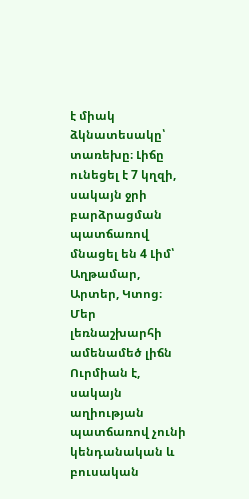է միակ ձկնատեսակը՝ տառեխը։ Լիճը ունեցել է 7 կղզի, սակայն ջրի բարձրացման պատճառով մնացել են 4 Լիմ՝ Աղթամար, Արտեր, Կտոց։ Մեր լեռնաշխարհի ամենամեծ լիճն Ուրմիան է, սակայն աղիության պատճառով չունի կենդանական և բուսական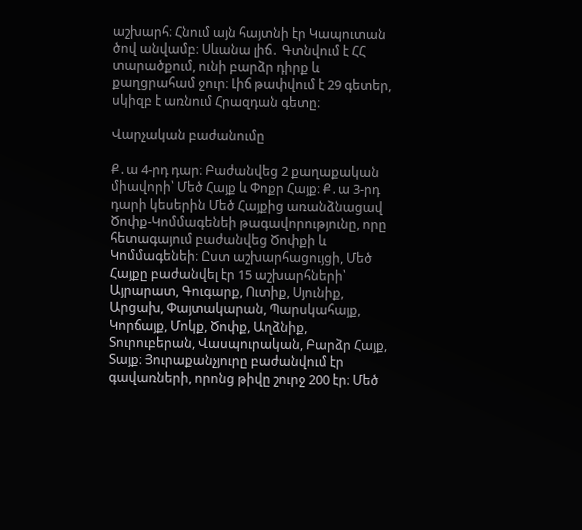աշխարհ։ Հնում այն հայտնի էր Կապուտան ծով անվամբ։ Սևանա լիճ․ Գտնվում է ՀՀ տարածքում, ունի բարձր դիրք և քաղցրահամ ջուր։ Լիճ թափվում է 29 գետեր, սկիզբ է առնում Հրազդան գետը։

Վարչական բաժանումը

Ք․ա 4-րդ դար։ Բաժանվեց 2 քաղաքական միավորի՝ Մեծ Հայք և Փոքր Հայք։ Ք․ա 3-րդ դարի կեսերին Մեծ Հայքից առանձնացավ Ծոփք-Կոմմագենեի թագավորությունը, որը հետագայում բաժանվեց Ծոփքի և Կոմմագենեի։ Ըստ աշխարհացույցի, Մեծ Հայքը բաժանվել էր 15 աշխարհների՝ Այրարատ, Գուգարք, Ուտիք, Սյունիք, Արցախ, Փայտակարան, Պարսկահայք, Կորճայք, Մոկք, Ծոփք, Աղձնիք, Տուրուբերան, Վասպուրական, Բարձր Հայք, Տայք։ Յուրաքանչյուրը բաժանվում էր գավառների, որոնց թիվը շուրջ 200 էր։ Մեծ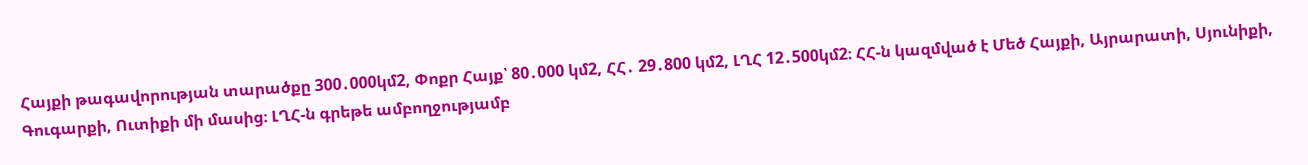Հայքի թագավորության տարածքը 300․000կմ2, Փոքր Հայք՝ 80․000 կմ2, ՀՀ․ 29․800 կմ2, ԼՂՀ 12․500կմ2։ ՀՀ-ն կազմված է Մեծ Հայքի, Այրարատի, Սյունիքի, Գուգարքի, Ուտիքի մի մասից։ ԼՂՀ-ն գրեթե ամբողջությամբ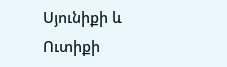Սյունիքի և Ուտիքի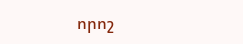որոշ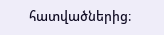հատվածներից։